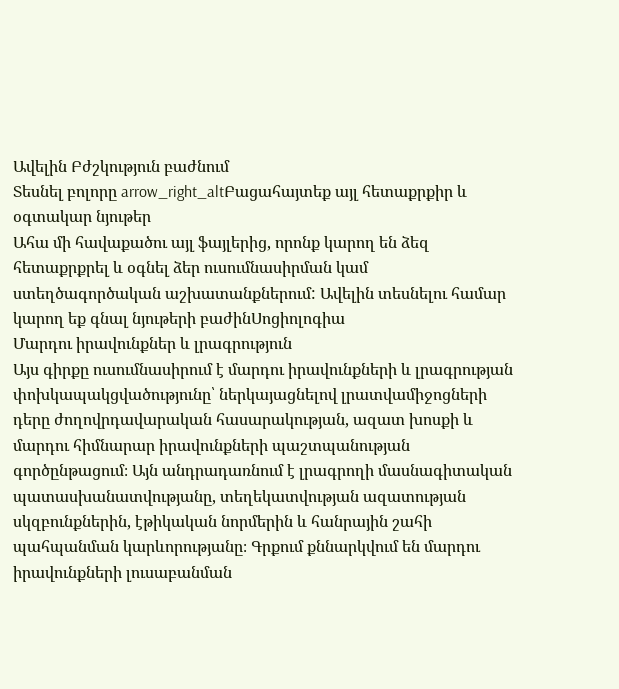Ավելին Բժշկություն բաժնում
Տեսնել բոլորը arrow_right_altԲացահայտեք այլ հետաքրքիր և օգտակար նյութեր
Ահա մի հավաքածու այլ ֆայլերից, որոնք կարող են ձեզ հետաքրքրել և օգնել ձեր ուսումնասիրման կամ ստեղծագործական աշխատանքներում: Ավելին տեսնելու համար կարող եք գնալ նյութերի բաժինՍոցիոլոգիա
Մարդու իրավունքներ և լրագրություն
Այս գիրքը ուսումնասիրում է մարդու իրավունքների և լրագրության փոխկապակցվածությունը՝ ներկայացնելով լրատվամիջոցների դերը ժողովրդավարական հասարակության, ազատ խոսքի և մարդու հիմնարար իրավունքների պաշտպանության գործընթացում։ Այն անդրադառնում է լրագրողի մասնագիտական պատասխանատվությանը, տեղեկատվության ազատության սկզբունքներին, էթիկական նորմերին և հանրային շահի պահպանման կարևորությանը։ Գրքում քննարկվում են մարդու իրավունքների լուսաբանման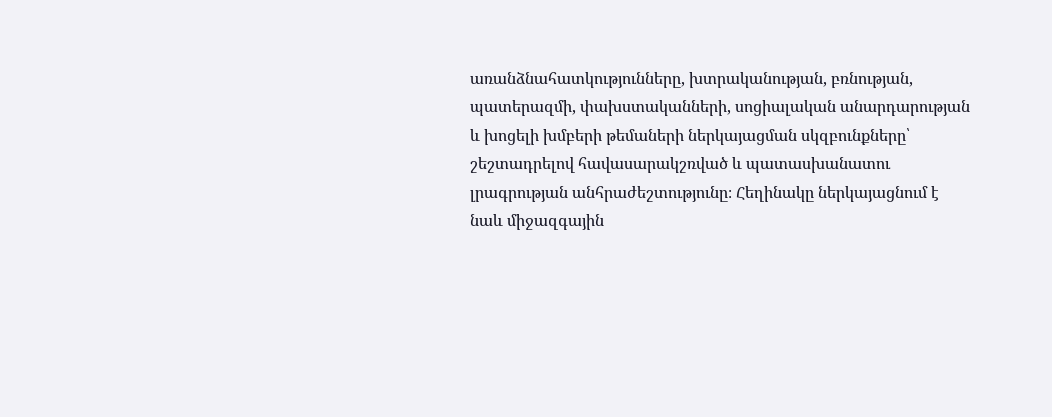առանձնահատկությունները, խտրականության, բռնության, պատերազմի, փախստականների, սոցիալական անարդարության և խոցելի խմբերի թեմաների ներկայացման սկզբունքները՝ շեշտադրելով հավասարակշռված և պատասխանատու լրագրության անհրաժեշտությունը։ Հեղինակը ներկայացնում է նաև միջազգային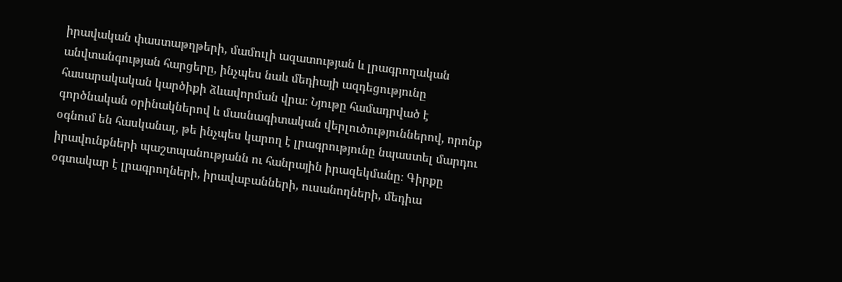իրավական փաստաթղթերի, մամուլի ազատության և լրագրողական անվտանգության հարցերը, ինչպես նաև մեդիայի ազդեցությունը հասարակական կարծիքի ձևավորման վրա։ Նյութը համադրված է գործնական օրինակներով և մասնագիտական վերլուծություններով, որոնք օգնում են հասկանալ, թե ինչպես կարող է լրագրությունը նպաստել մարդու իրավունքների պաշտպանությանն ու հանրային իրազեկմանը։ Գիրքը օգտակար է լրագրողների, իրավաբանների, ուսանողների, մեդիա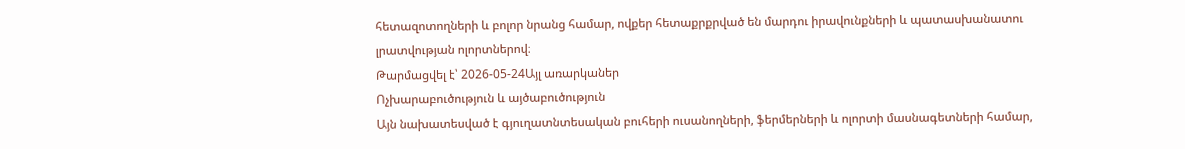հետազոտողների և բոլոր նրանց համար, ովքեր հետաքրքրված են մարդու իրավունքների և պատասխանատու լրատվության ոլորտներով։
Թարմացվել է՝ 2026-05-24Այլ առարկաներ
Ոչխարաբուծություն և այծաբուծություն
Այն նախատեսված է գյուղատնտեսական բուհերի ուսանողների, ֆերմերների և ոլորտի մասնագետների համար,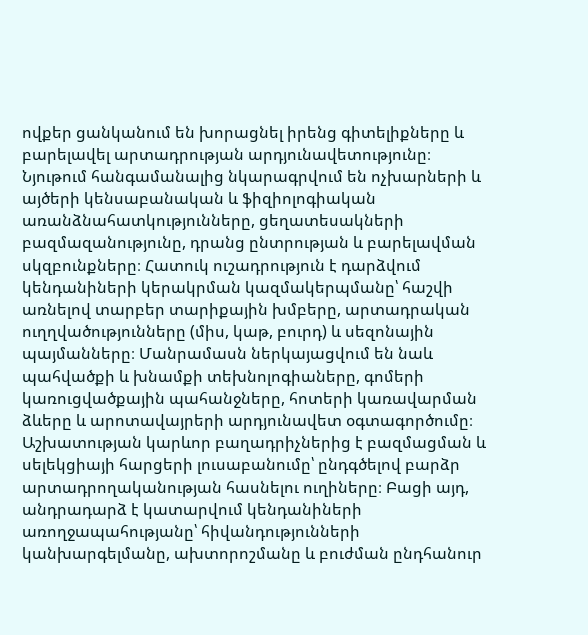ովքեր ցանկանում են խորացնել իրենց գիտելիքները և բարելավել արտադրության արդյունավետությունը։ Նյութում հանգամանալից նկարագրվում են ոչխարների և այծերի կենսաբանական և ֆիզիոլոգիական առանձնահատկությունները, ցեղատեսակների բազմազանությունը, դրանց ընտրության և բարելավման սկզբունքները։ Հատուկ ուշադրություն է դարձվում կենդանիների կերակրման կազմակերպմանը՝ հաշվի առնելով տարբեր տարիքային խմբերը, արտադրական ուղղվածությունները (միս, կաթ, բուրդ) և սեզոնային պայմանները։ Մանրամասն ներկայացվում են նաև պահվածքի և խնամքի տեխնոլոգիաները, գոմերի կառուցվածքային պահանջները, հոտերի կառավարման ձևերը և արոտավայրերի արդյունավետ օգտագործումը։ Աշխատության կարևոր բաղադրիչներից է բազմացման և սելեկցիայի հարցերի լուսաբանումը՝ ընդգծելով բարձր արտադրողականության հասնելու ուղիները։ Բացի այդ, անդրադարձ է կատարվում կենդանիների առողջապահությանը՝ հիվանդությունների կանխարգելմանը, ախտորոշմանը և բուժման ընդհանուր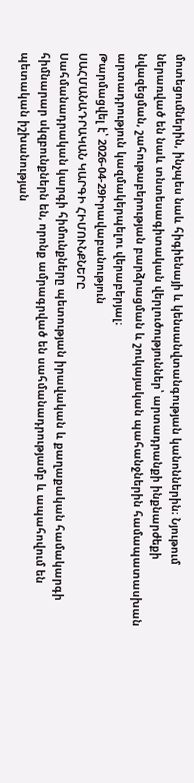մոտեցումներին, ինչպես նաև հիգիենայի և կենսանվտանգության կանոններին։ Նյութում ներառված են նաև տնտեսագիտական վերլուծություններ՝ արտադրանքի ինքնարժեքի նվազեցման, շահութաբերության բարձրացման և շուկայական պահանջներին համապատասխան արտադրություն կազմակերպելու վերաբերյալ։
Թարմացվել է՝ 2026-04-29Իրավաբանություն
ՍԱՀՄԱՆԱԴՐԱԿԱՆ ԿԱՐԳԻ ՀԻՄՈՒՆՔՆԵՐԸ
Սահմանադրական կարգի հիմունքները պետության իրավական և քաղաքական համակարգի հիմնարար սկզբունքներն են, որոնք ամրագրված են սահմանադրությամբ և ապահովում են պետական իշխանության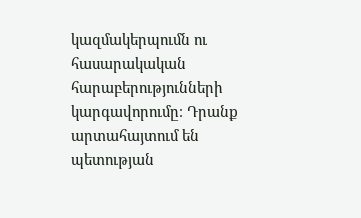կազմակերպումն ու հասարակական հարաբերությունների կարգավորումը։ Դրանք արտահայտում են պետության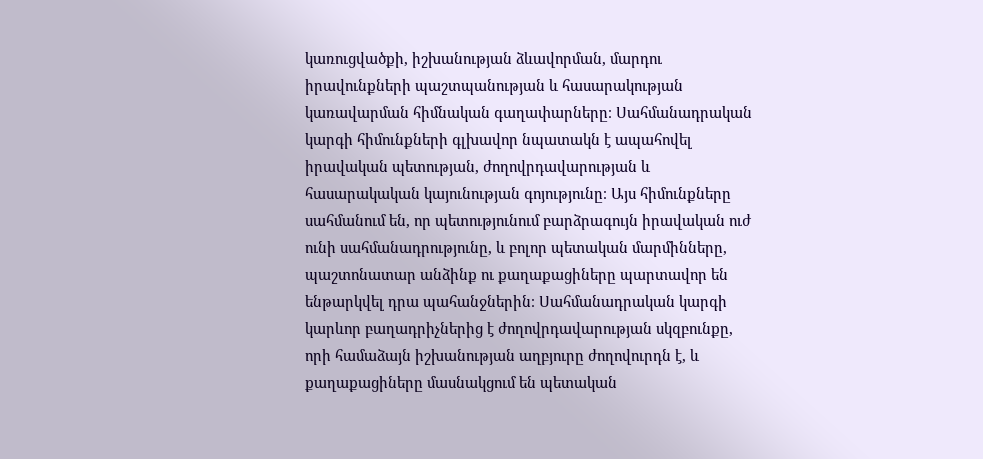կառուցվածքի, իշխանության ձևավորման, մարդու իրավունքների պաշտպանության և հասարակության կառավարման հիմնական գաղափարները։ Սահմանադրական կարգի հիմունքների գլխավոր նպատակն է ապահովել իրավական պետության, ժողովրդավարության և հասարակական կայունության գոյությունը։ Այս հիմունքները սահմանում են, որ պետությունում բարձրագույն իրավական ուժ ունի սահմանադրությունը, և բոլոր պետական մարմինները, պաշտոնատար անձինք ու քաղաքացիները պարտավոր են ենթարկվել դրա պահանջներին։ Սահմանադրական կարգի կարևոր բաղադրիչներից է ժողովրդավարության սկզբունքը, որի համաձայն իշխանության աղբյուրը ժողովուրդն է, և քաղաքացիները մասնակցում են պետական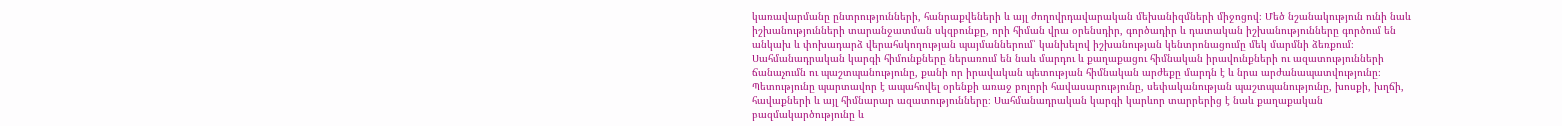կառավարմանը ընտրությունների, հանրաքվեների և այլ ժողովրդավարական մեխանիզմների միջոցով։ Մեծ նշանակություն ունի նաև իշխանությունների տարանջատման սկզբունքը, որի հիման վրա օրենսդիր, գործադիր և դատական իշխանությունները գործում են անկախ և փոխադարձ վերահսկողության պայմաններում՝ կանխելով իշխանության կենտրոնացումը մեկ մարմնի ձեռքում։ Սահմանադրական կարգի հիմունքները ներառում են նաև մարդու և քաղաքացու հիմնական իրավունքների ու ազատությունների ճանաչումն ու պաշտպանությունը, քանի որ իրավական պետության հիմնական արժեքը մարդն է և նրա արժանապատվությունը։ Պետությունը պարտավոր է ապահովել օրենքի առաջ բոլորի հավասարությունը, սեփականության պաշտպանությունը, խոսքի, խղճի, հավաքների և այլ հիմնարար ազատությունները։ Սահմանադրական կարգի կարևոր տարրերից է նաև քաղաքական բազմակարծությունը և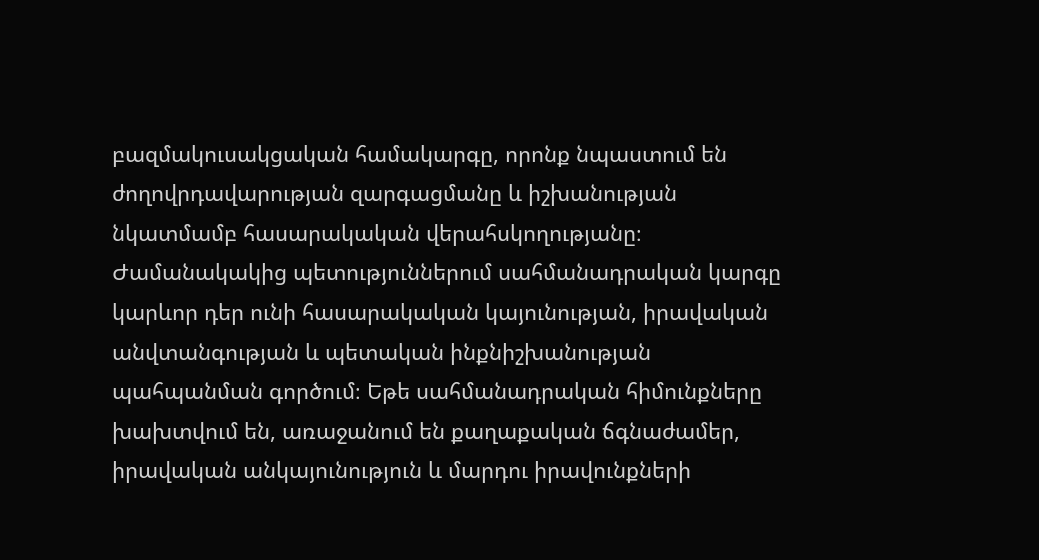բազմակուսակցական համակարգը, որոնք նպաստում են ժողովրդավարության զարգացմանը և իշխանության նկատմամբ հասարակական վերահսկողությանը։ Ժամանակակից պետություններում սահմանադրական կարգը կարևոր դեր ունի հասարակական կայունության, իրավական անվտանգության և պետական ինքնիշխանության պահպանման գործում։ Եթե սահմանադրական հիմունքները խախտվում են, առաջանում են քաղաքական ճգնաժամեր, իրավական անկայունություն և մարդու իրավունքների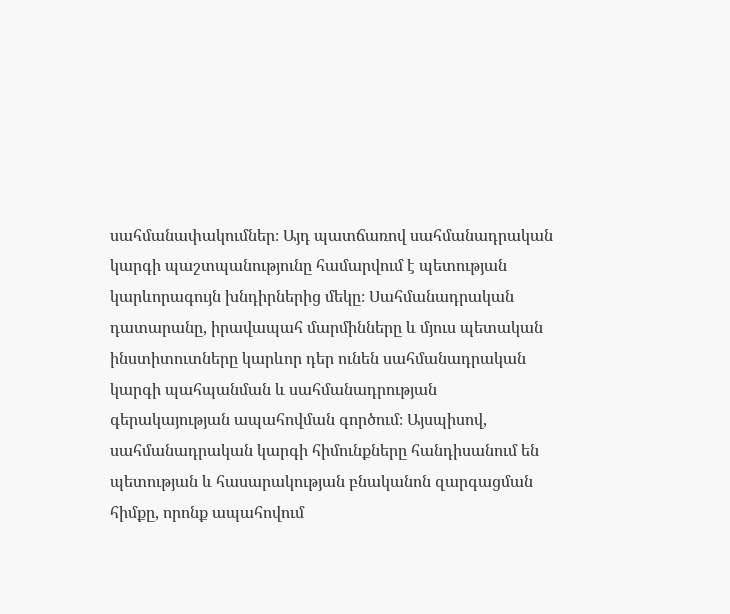սահմանափակումներ։ Այդ պատճառով սահմանադրական կարգի պաշտպանությունը համարվում է պետության կարևորագույն խնդիրներից մեկը։ Սահմանադրական դատարանը, իրավապահ մարմինները և մյուս պետական ինստիտուտները կարևոր դեր ունեն սահմանադրական կարգի պահպանման և սահմանադրության գերակայության ապահովման գործում։ Այսպիսով, սահմանադրական կարգի հիմունքները հանդիսանում են պետության և հասարակության բնականոն զարգացման հիմքը, որոնք ապահովում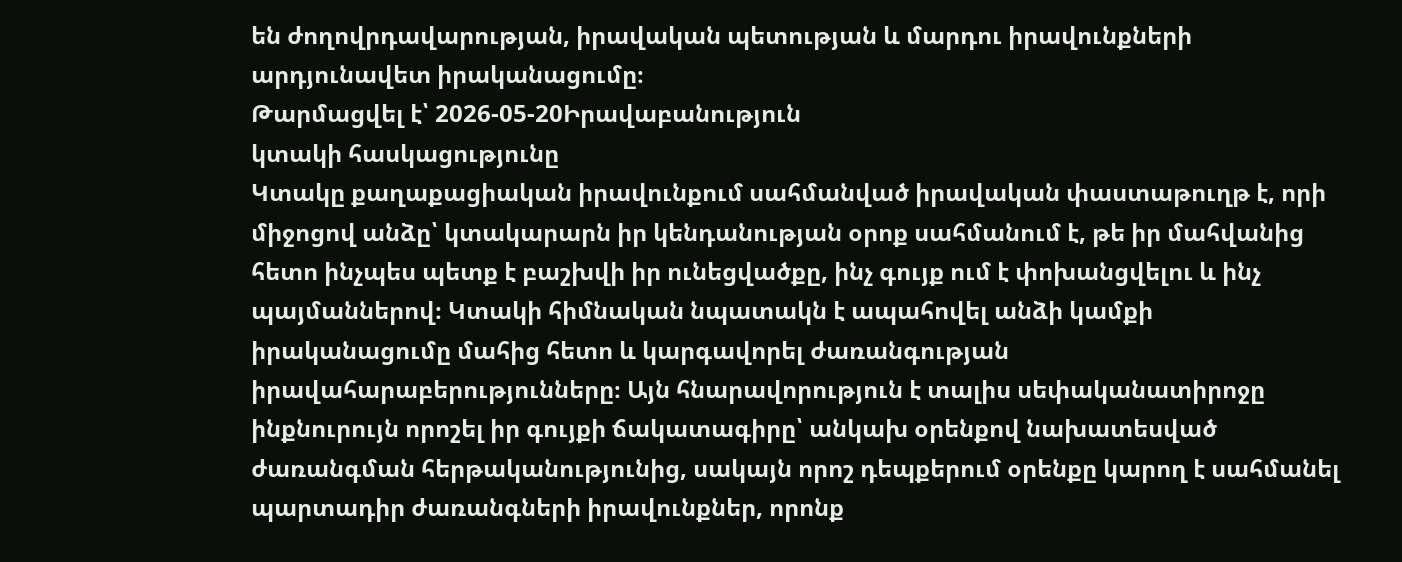են ժողովրդավարության, իրավական պետության և մարդու իրավունքների արդյունավետ իրականացումը։
Թարմացվել է՝ 2026-05-20Իրավաբանություն
կտակի հասկացությունը
Կտակը քաղաքացիական իրավունքում սահմանված իրավական փաստաթուղթ է, որի միջոցով անձը՝ կտակարարն իր կենդանության օրոք սահմանում է, թե իր մահվանից հետո ինչպես պետք է բաշխվի իր ունեցվածքը, ինչ գույք ում է փոխանցվելու և ինչ պայմաններով։ Կտակի հիմնական նպատակն է ապահովել անձի կամքի իրականացումը մահից հետո և կարգավորել ժառանգության իրավահարաբերությունները։ Այն հնարավորություն է տալիս սեփականատիրոջը ինքնուրույն որոշել իր գույքի ճակատագիրը՝ անկախ օրենքով նախատեսված ժառանգման հերթականությունից, սակայն որոշ դեպքերում օրենքը կարող է սահմանել պարտադիր ժառանգների իրավունքներ, որոնք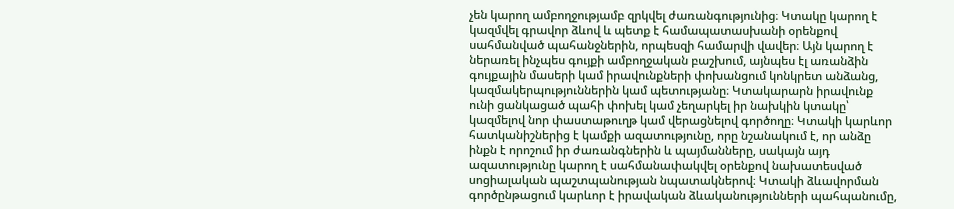չեն կարող ամբողջությամբ զրկվել ժառանգությունից։ Կտակը կարող է կազմվել գրավոր ձևով և պետք է համապատասխանի օրենքով սահմանված պահանջներին, որպեսզի համարվի վավեր։ Այն կարող է ներառել ինչպես գույքի ամբողջական բաշխում, այնպես էլ առանձին գույքային մասերի կամ իրավունքների փոխանցում կոնկրետ անձանց, կազմակերպություններին կամ պետությանը։ Կտակարարն իրավունք ունի ցանկացած պահի փոխել կամ չեղարկել իր նախկին կտակը՝ կազմելով նոր փաստաթուղթ կամ վերացնելով գործողը։ Կտակի կարևոր հատկանիշներից է կամքի ազատությունը, որը նշանակում է, որ անձը ինքն է որոշում իր ժառանգներին և պայմանները, սակայն այդ ազատությունը կարող է սահմանափակվել օրենքով նախատեսված սոցիալական պաշտպանության նպատակներով։ Կտակի ձևավորման գործընթացում կարևոր է իրավական ձևականությունների պահպանումը,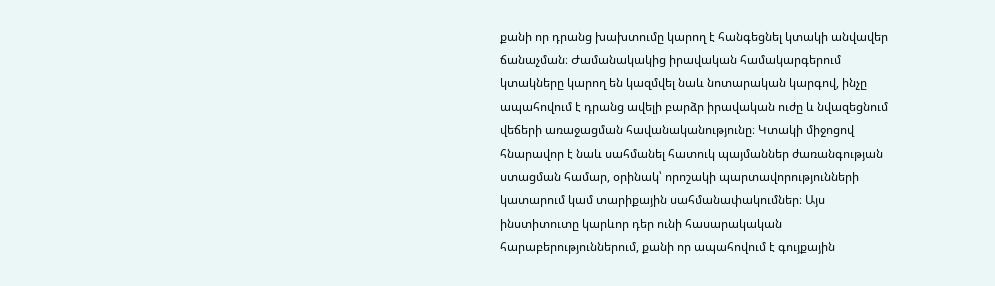քանի որ դրանց խախտումը կարող է հանգեցնել կտակի անվավեր ճանաչման։ Ժամանակակից իրավական համակարգերում կտակները կարող են կազմվել նաև նոտարական կարգով, ինչը ապահովում է դրանց ավելի բարձր իրավական ուժը և նվազեցնում վեճերի առաջացման հավանականությունը։ Կտակի միջոցով հնարավոր է նաև սահմանել հատուկ պայմաններ ժառանգության ստացման համար, օրինակ՝ որոշակի պարտավորությունների կատարում կամ տարիքային սահմանափակումներ։ Այս ինստիտուտը կարևոր դեր ունի հասարակական հարաբերություններում, քանի որ ապահովում է գույքային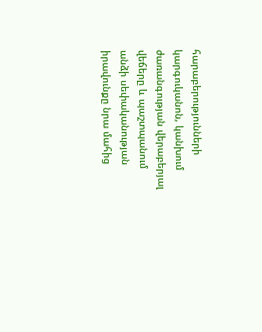հարաբերությունների կարգուկանոն, կանխում ժառանգության վերաբերյալ վեճերը և պաշտպանում անձի սեփականության իրավունքը նրա մահից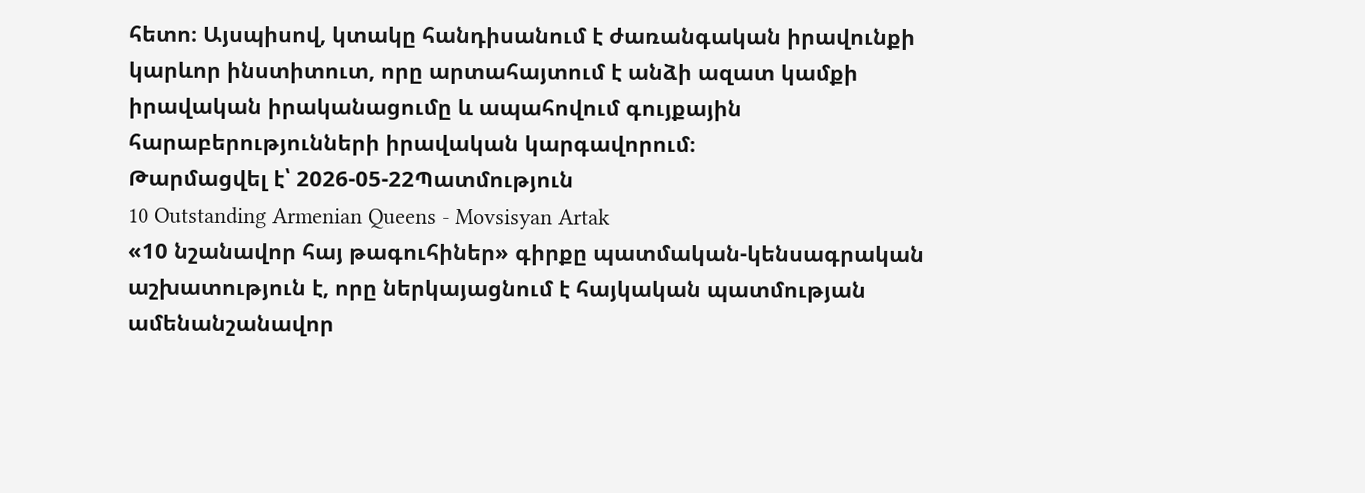հետո։ Այսպիսով, կտակը հանդիսանում է ժառանգական իրավունքի կարևոր ինստիտուտ, որը արտահայտում է անձի ազատ կամքի իրավական իրականացումը և ապահովում գույքային հարաբերությունների իրավական կարգավորում։
Թարմացվել է՝ 2026-05-22Պատմություն
10 Outstanding Armenian Queens - Movsisyan Artak
«10 նշանավոր հայ թագուհիներ» գիրքը պատմական-կենսագրական աշխատություն է, որը ներկայացնում է հայկական պատմության ամենանշանավոր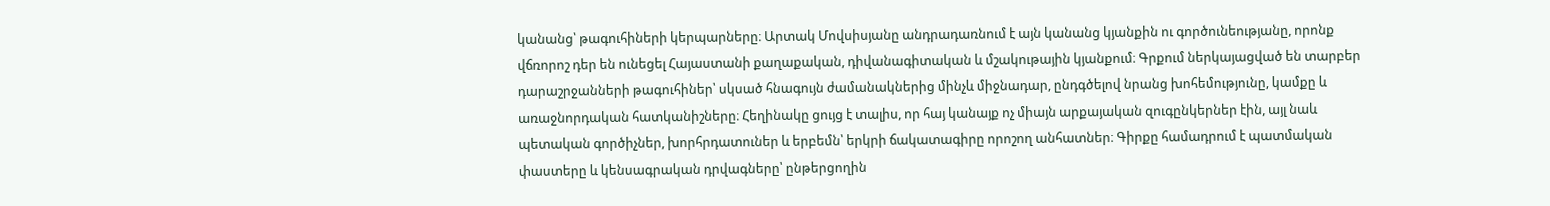կանանց՝ թագուհիների կերպարները։ Արտակ Մովսիսյանը անդրադառնում է այն կանանց կյանքին ու գործունեությանը, որոնք վճռորոշ դեր են ունեցել Հայաստանի քաղաքական, դիվանագիտական և մշակութային կյանքում։ Գրքում ներկայացված են տարբեր դարաշրջանների թագուհիներ՝ սկսած հնագույն ժամանակներից մինչև միջնադար, ընդգծելով նրանց խոհեմությունը, կամքը և առաջնորդական հատկանիշները։ Հեղինակը ցույց է տալիս, որ հայ կանայք ոչ միայն արքայական զուգընկերներ էին, այլ նաև պետական գործիչներ, խորհրդատուներ և երբեմն՝ երկրի ճակատագիրը որոշող անհատներ։ Գիրքը համադրում է պատմական փաստերը և կենսագրական դրվագները՝ ընթերցողին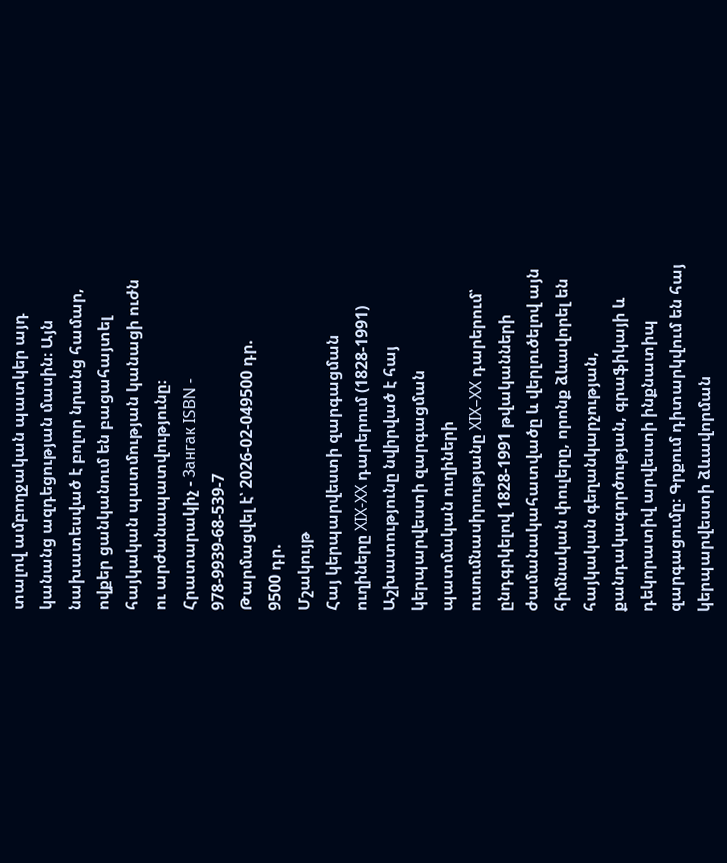տալով ամբողջական պատկեր այդ կանանց ազդեցության մասին։ Այն նախատեսված է բոլոր նրանց համար, ովքեր ցանկանում են բացահայտել հայկական պատմության կանացի ուժն ու արժանապատվությունը։ Հրատարակիչ - Зангак ISBN - 978-9939-68-539-7
Թարմացվել է՝ 2026-02-049500 դր.
9500 դր.
Մշակույթ
Հայ կերպարվեստի զարգացման ուղիները XIX-XX դարերում (1828-1991)
Աշխատությունը նվիրված է հայ կերպարվեստի զարգացման պատմական ուղիների ուսումնասիրությանը XIX–XX դարերում՝ ընդգրկելով 1828-1991 թվականների ժամանակահատվածը և վերլուծելով այն հիմնական փուլերը, որոնք ձևավորել են հայկական գեղանկարչության, քանդակագործության, գրաֆիկայի և դեկորատիվ արվեստի ինքնատիպ զարգացումը։ Գրքում դիտարկվում են հայ կերպարվեստի ձևավորման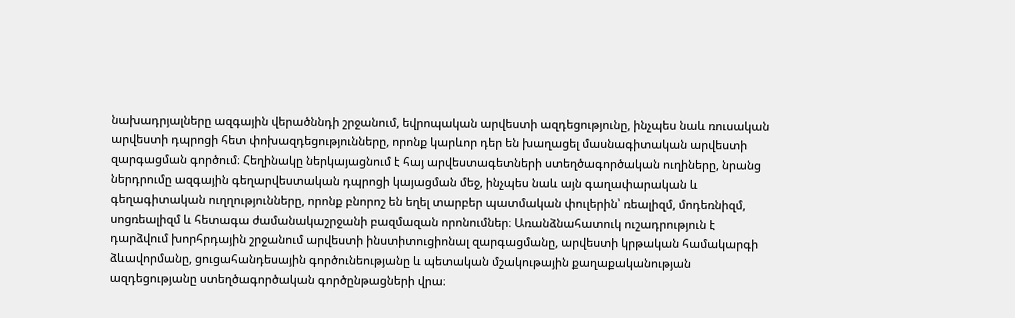նախադրյալները ազգային վերածննդի շրջանում, եվրոպական արվեստի ազդեցությունը, ինչպես նաև ռուսական արվեստի դպրոցի հետ փոխազդեցությունները, որոնք կարևոր դեր են խաղացել մասնագիտական արվեստի զարգացման գործում։ Հեղինակը ներկայացնում է հայ արվեստագետների ստեղծագործական ուղիները, նրանց ներդրումը ազգային գեղարվեստական դպրոցի կայացման մեջ, ինչպես նաև այն գաղափարական և գեղագիտական ուղղությունները, որոնք բնորոշ են եղել տարբեր պատմական փուլերին՝ ռեալիզմ, մոդեռնիզմ, սոցռեալիզմ և հետագա ժամանակաշրջանի բազմազան որոնումներ։ Առանձնահատուկ ուշադրություն է դարձվում խորհրդային շրջանում արվեստի ինստիտուցիոնալ զարգացմանը, արվեստի կրթական համակարգի ձևավորմանը, ցուցահանդեսային գործունեությանը և պետական մշակութային քաղաքականության ազդեցությանը ստեղծագործական գործընթացների վրա։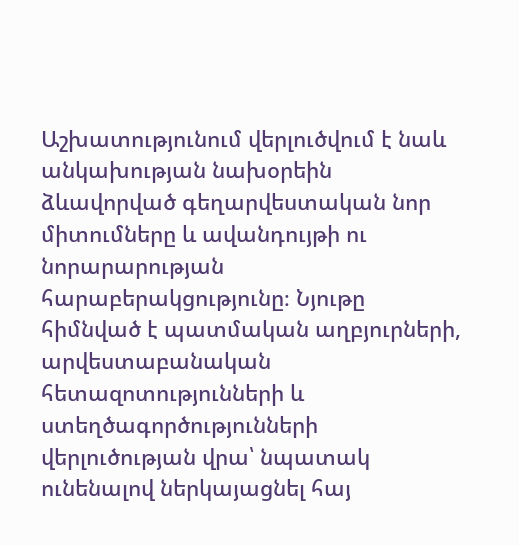Աշխատությունում վերլուծվում է նաև անկախության նախօրեին ձևավորված գեղարվեստական նոր միտումները և ավանդույթի ու նորարարության հարաբերակցությունը։ Նյութը հիմնված է պատմական աղբյուրների, արվեստաբանական հետազոտությունների և ստեղծագործությունների վերլուծության վրա՝ նպատակ ունենալով ներկայացնել հայ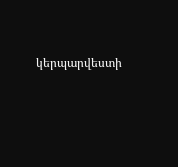կերպարվեստի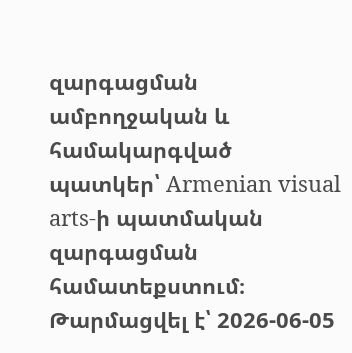զարգացման ամբողջական և համակարգված պատկեր՝ Armenian visual arts-ի պատմական զարգացման համատեքստում։
Թարմացվել է՝ 2026-06-05